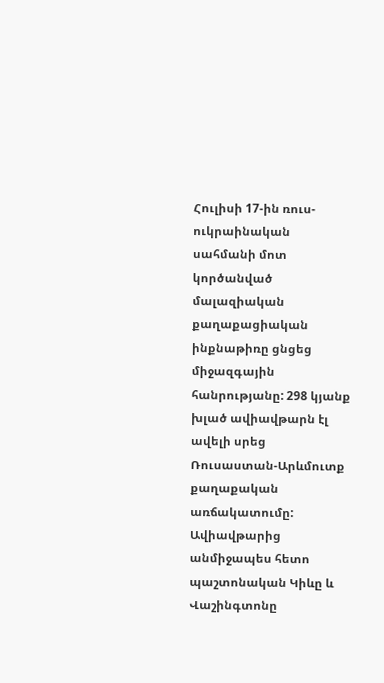Հուլիսի 17-ին ռուս-ուկրաինական սահմանի մոտ կործանված մալազիական քաղաքացիական ինքնաթիռը ցնցեց միջազգային հանրությանը: 298 կյանք խլած ավիավթարն էլ ավելի սրեց Ռուսաստան-Արևմուտք քաղաքական առճակատումը: Ավիավթարից անմիջապես հետո պաշտոնական Կիևը և Վաշինգտոնը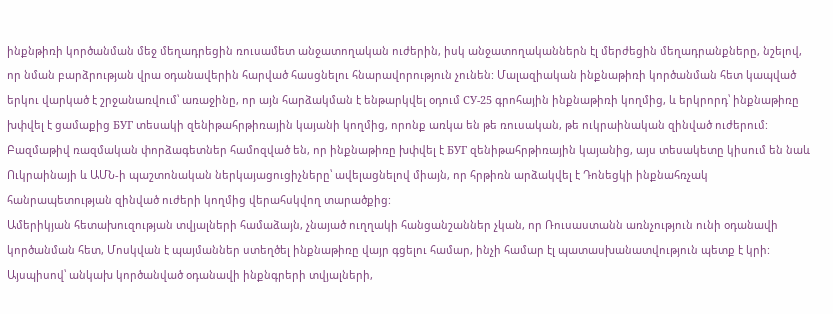ինքնթիռի կործանման մեջ մեղադրեցին ռուսամետ անջատողական ուժերին, իսկ անջատողականներն էլ մերժեցին մեղադրանքները, նշելով, որ նման բարձրության վրա օդանավերին հարված հասցնելու հնարավորություն չունեն: Մալազիական ինքնաթիռի կործանման հետ կապված երկու վարկած է շրջանառվում՝ առաջինը, որ այն հարձակման է ենթարկվել օդում СУ-25 գրոհային ինքնաթիռի կողմից, և երկրորդ՝ ինքնաթիռը խփվել է ցամաքից БУГ տեսակի զենիթահրթիռային կայանի կողմից, որոնք առկա են թե ռուսական, թե ուկրաինական զինված ուժերում:
Բազմաթիվ ռազմական փորձագետներ համոզված են, որ ինքնաթիռը խփվել է БУГ զենիթահրթիռային կայանից, այս տեսակետը կիսում են նաև Ուկրաինայի և ԱՄՆ-ի պաշտոնական ներկայացուցիչները՝ ավելացնելով միայն, որ հրթիռն արձակվել է Դոնեցկի ինքնահռչակ հանրապետության զինված ուժերի կողմից վերահսկվող տարածքից:
Ամերիկյան հետախուզության տվյալների համաձայն, չնայած ուղղակի հանցանշաններ չկան, որ Ռուսաստանն առնչություն ունի օդանավի կործանման հետ, Մոսկվան է պայմաններ ստեղծել ինքնաթիռը վայր գցելու համար, ինչի համար էլ պատասխանատվություն պետք է կրի:
Այսպիսով՝ անկախ կործանված օդանավի ինքնգրերի տվյալների,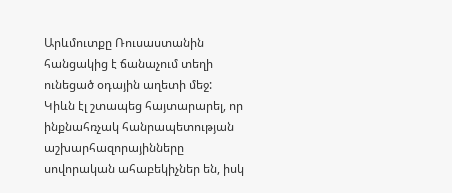Արևմուտքը Ռուսաստանին հանցակից է ճանաչում տեղի ունեցած օդային աղետի մեջ: Կիևն էլ շտապեց հայտարարել, որ ինքնահռչակ հանրապետության աշխարհազորայինները սովորական ահաբեկիչներ են, իսկ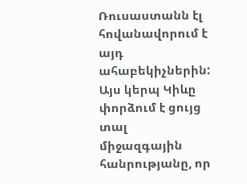Ռուսաստանն էլ հովանավորում է այդ ահաբեկիչներին: Այս կերպ Կիևը փորձում է ցույց տալ միջազգային հանրությանը, որ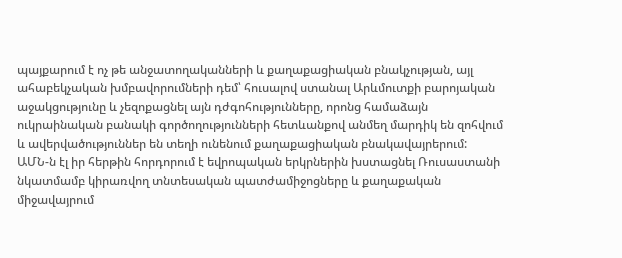պայքարում է ոչ թե անջատողականների և քաղաքացիական բնակչության, այլ ահաբեկչական խմբավորումների դեմ՝ հուսալով ստանալ Արևմուտքի բարոյական աջակցությունը և չեզոքացնել այն դժգոհությունները, որոնց համաձայն ուկրաինական բանակի գործողությունների հետևանքով անմեղ մարդիկ են զոհվում և ավերվածություններ են տեղի ունենում քաղաքացիական բնակավայրերում:
ԱՄՆ-ն էլ իր հերթին հորդորում է եվրոպական երկրներին խստացնել Ռուսաստանի նկատմամբ կիրառվող տնտեսական պատժամիջոցները և քաղաքական միջավայրում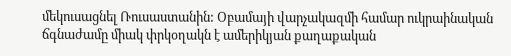մեկուսացնել Ռուսաստանին: Օբամայի վարչակազմի համար ուկրաինական ճգնաժամը միակ փրկօղակն է ամերիկյան քաղաքական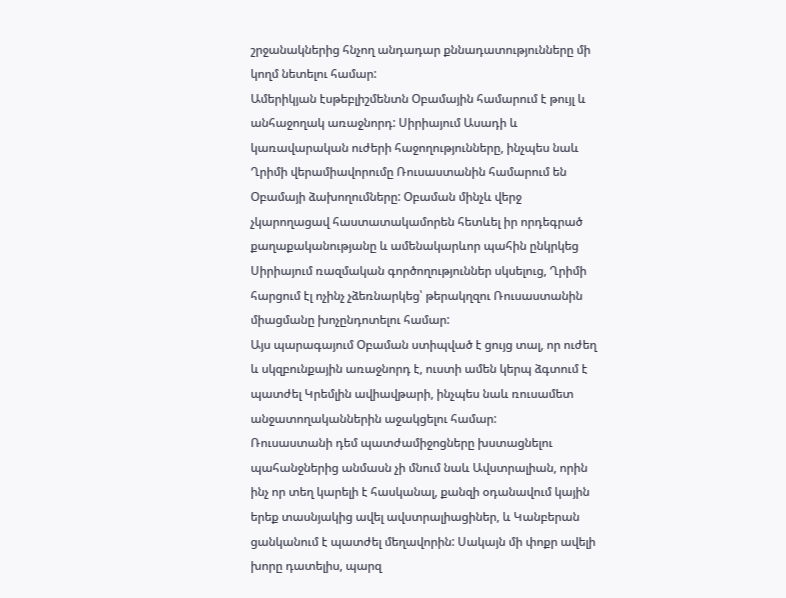շրջանակներից հնչող անդադար քննադատությունները մի կողմ նետելու համար:
Ամերիկյան էսթեբլիշմենտն Օբամային համարում է թույլ և անհաջողակ առաջնորդ: Սիրիայում Ասադի և կառավարական ուժերի հաջողությունները, ինչպես նաև Ղրիմի վերամիավորումը Ռուսաստանին համարում են Օբամայի ձախողումները: Օբաման մինչև վերջ չկարողացավ հաստատակամորեն հետևել իր որդեգրած քաղաքականությանը և ամենակարևոր պահին ընկրկեց Սիրիայում ռազմական գործողություններ սկսելուց, Ղրիմի հարցում էլ ոչինչ չձեռնարկեց՝ թերակղզու Ռուսաստանին միացմանը խոչընդոտելու համար:
Այս պարագայում Օբաման ստիպված է ցույց տալ, որ ուժեղ և սկզբունքային առաջնորդ է, ուստի ամեն կերպ ձգտում է պատժել Կրեմլին ավիավթարի, ինչպես նաև ռուսամետ անջատողականներին աջակցելու համար:
Ռուսաստանի դեմ պատժամիջոցները խստացնելու պահանջներից անմասն չի մնում նաև Ավստրալիան, որին ինչ որ տեղ կարելի է հասկանալ, քանզի օդանավում կային երեք տասնյակից ավել ավստրալիացիներ, և Կանբերան ցանկանում է պատժել մեղավորին: Սակայն մի փոքր ավելի խորը դատելիս, պարզ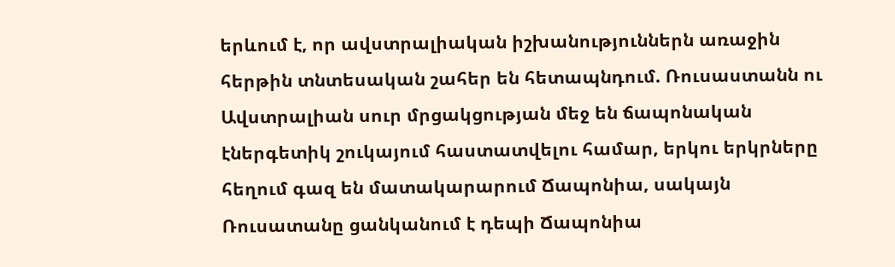երևում է, որ ավստրալիական իշխանություններն առաջին հերթին տնտեսական շահեր են հետապնդում. Ռուսաստանն ու Ավստրալիան սուր մրցակցության մեջ են ճապոնական էներգետիկ շուկայում հաստատվելու համար, երկու երկրները հեղում գազ են մատակարարում Ճապոնիա, սակայն Ռուսատանը ցանկանում է դեպի Ճապոնիա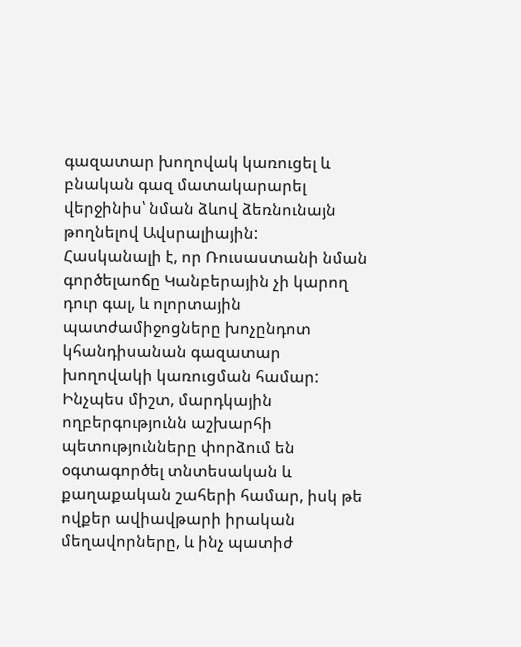գազատար խողովակ կառուցել և բնական գազ մատակարարել վերջինիս՝ նման ձևով ձեռնունայն թողնելով Ավսրալիային:
Հասկանալի է, որ Ռուսաստանի նման գործելաոճը Կանբերային չի կարող դուր գալ, և ոլորտային պատժամիջոցները խոչընդոտ կհանդիսանան գազատար խողովակի կառուցման համար:
Ինչպես միշտ, մարդկային ողբերգությունն աշխարհի պետությունները փորձում են օգտագործել տնտեսական և քաղաքական շահերի համար, իսկ թե ովքեր ավիավթարի իրական մեղավորները, և ինչ պատիժ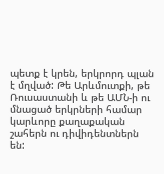պետք է կրեն, երկրորդ պլան է մղված: Թե Արևմուտքի, թե Ռուսաստանի և թե ԱՄՆ-ի ու մնացած երկրների համար կարևորը քաղաքական շահերն ու դիվիդենտներն են: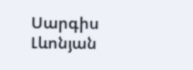Սարգիս Լևոնյան